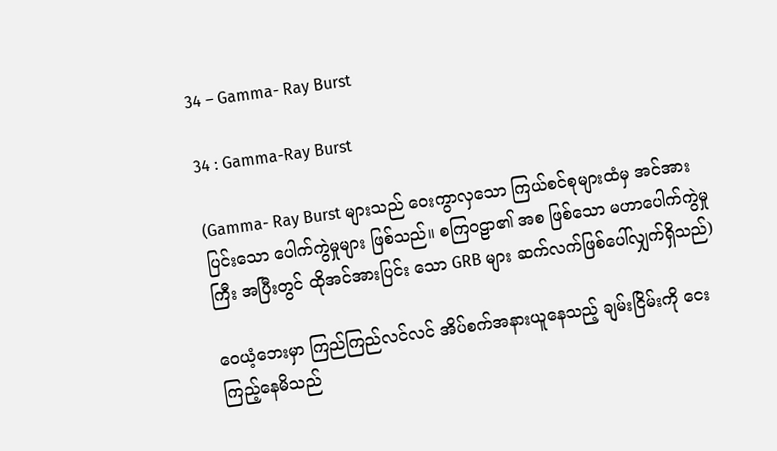34 – Gamma- Ray Burst

34 : Gamma-Ray Burst

(Gamma- Ray Burst များသည် ဝေးကွာလှသော ကြယ်စင်စုများထံမှ အင်အားပြင်းသော ပေါက်ကွဲမှုများ ဖြစ်သည်။ စကြဝဠာ၏ အစ ဖြစ်သော မဟာပေါက်ကွဲမှုကြီး အပြီးတွင် ထိုအင်အားပြင်း သော GRB များ ဆက်လက်ဖြစ်ပေါ်လျှက်ရှိသည်)

ဝေယံ့ဘေးမှာ ကြည်ကြည်လင်လင် အိပ်စက်အနားယူနေသည့် ချမ်းငြိမ်းကို ငေးကြည့်နေမိသည်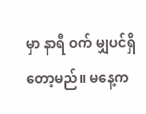မှာ နာရီ ဝက် မျှပင်ရှိတော့မည်။ မနေ့က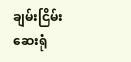ချမ်းငြိမ်းဆေးရုံ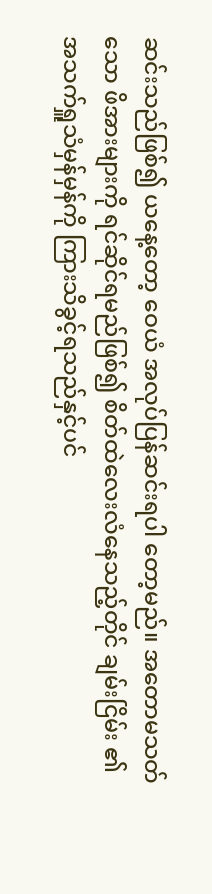ဆင်းသည်ဖြစ်၍ ယနေ့တော့ ဝေယံ အလုပ်ပြန်ဆင်းရပါ တော့မည်။ အတောမသတ်သော ဖိအားများကို ရင်ဆိုင်ရမည်ဖြစ်၍ စိတ်ထဲလေးလံနေသည့်တိုင် ချမ်းငြိမ်း ၏ အသက်ရှူသံမှန်မှန်ကို ကြားသိခွင့်ရသည်နှင့်ပင်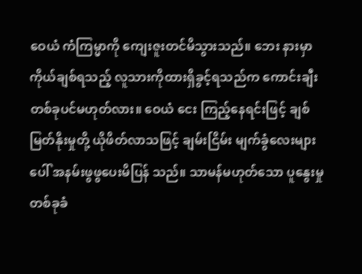ဝေယံ ကံကြမ္မာကို ကျေးဇူးတင်မိသွားသည်။ ဘေး နားမှာ ကိုယ်ချစ်ရသည့် လူသားကိုထားရှိခွင့်ရသည်က ကောင်းချီးတစ်ခုပင်မဟုတ်လား။ ဝေယံ ငေး ကြည့်နေရင်းဖြင့် ချစ်မြတ်နိုးမှုတို့ ယိုဖိတ်လာသဖြင့် ချမ်းငြိမ်း မျက်ခွံလေးများပေါ် အနမ်းဖွဖွပေးမိပြန် သည်။ သာမန်မဟုတ်သော ပူနွေးမှုတစ်ခုခံ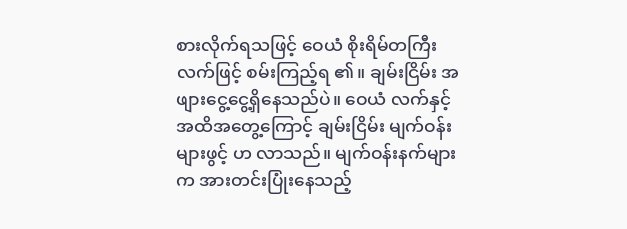စားလိုက်ရသဖြင့် ဝေယံ စိုးရိမ်တကြီး လက်ဖြင့် စမ်းကြည့်ရ ၏။ ချမ်းငြိမ်း အဖျားငွေ့ငွေ့ရှိနေသည်ပဲ။ ဝေယံ လက်နှင့်အထိအတွေ့ကြောင့် ချမ်းငြိမ်း မျက်ဝန်းများဖွင့် ဟ လာသည်။ မျက်ဝန်းနက်များက အားတင်းပြုံးနေသည့်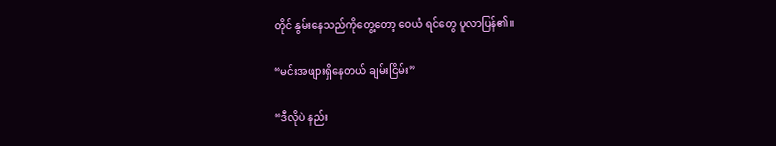တိုင် နွမ်းနေသည်ကိုတွေ့တော့ ဝေယံ ရင်တွေ ပူလာပြန်၏။

“မင်းအဖျားရှိနေတယ် ချမ်းငြိမ်း”

“ဒီလိုပဲ နည်း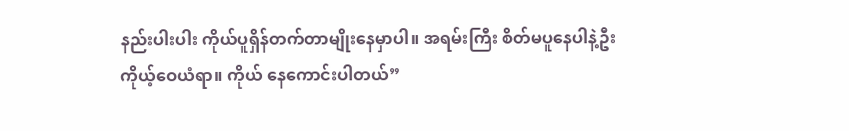နည်းပါးပါး ကိုယ်ပူရှိန်တက်တာမျိုးနေမှာပါ။ အရမ်းကြီး စိတ်မပူနေပါနဲ့ဦး ကိုယ့်ဝေယံရာ။ ကိုယ် နေကောင်းပါတယ်”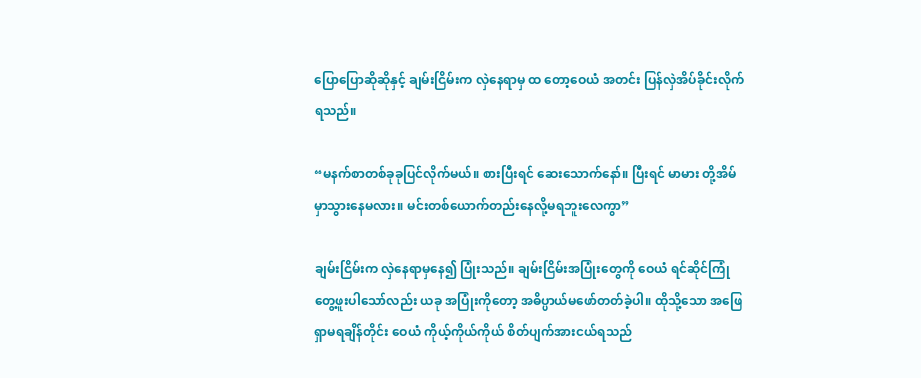ပြောပြောဆိုဆိုနှင့် ချမ်းငြိမ်းက လှဲနေရာမှ ထ တော့ဝေယံ အတင်း ပြန်လှဲအိပ်ခိုင်းလိုက်ရသည်။

“မနက်စာတစ်ခုခုပြင်လိုက်မယ်။ စားပြီးရင် ဆေးသောက်နော်။ ပြီးရင် မာမား တို့အိမ်မှာသွားနေမလား။ မင်းတစ်ယောက်တည်းနေလို့မရဘူးလေကွာ”

ချမ်းငြိမ်းက လှဲနေရာမှနေ၍ ပြုံးသည်။ ချမ်းငြိမ်းအပြုံးတွေကို ဝေယံ ရင်ဆိုင်ကြုံတွေ့ဖူးပါသော်လည်း ယခု အပြုံးကိုတော့ အဓိပ္ပာယ်မဖော်တတ်ခဲ့ပါ။ ထိုသို့သော အဖြေရှာမရချိန်တိုင်း ဝေယံ ကိုယ့်ကိုယ်ကိုယ် စိတ်ပျက်အားငယ်ရသည်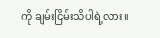ကို ချမ်းငြိမ်းသိပါရဲ့လား။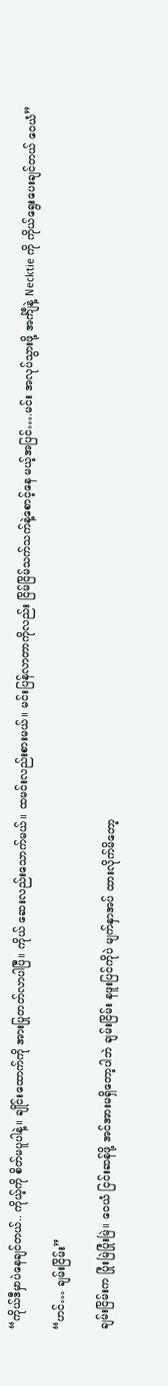“ကိုယ်ဒီမှာပဲနေချင်တယ်.. ကိုယ့်ကို စိတ်မပူပါနဲ့။ ချိုင်းထောက်ကို အားပြုတတ်လာပါပြီ။ ကိုယ် ဆေးလည်းသောက်မယ်။ ထမင်းလည်းစားမယ်။ မင်းပြန်လာတာကိုလည်း ငြိမ်ငြိမ်သက်သက်နဲ့စောင့်နေ မယ့်အပြင်….မင်း အလုပ်သွားဖို့ အင်္ကျီနဲ့ Necktie ကို ကိုယ်ရွေးပေးချင်တယ် ဝေယံ”

“ဟင်… ချမ်းငြိမ်း”

ချမ်းငြိမ်းက ပြုံးမြဲပြုံးမြဲ။ ဝေယံ ငြင်းဆန်ဖို့ အင်အားမရှိတော့ပါဘဲ ချမ်းငြိမ်း နဖူးပြင်ကိုပဲ မျက်နှာအပ် ထားလိုက်မိတော့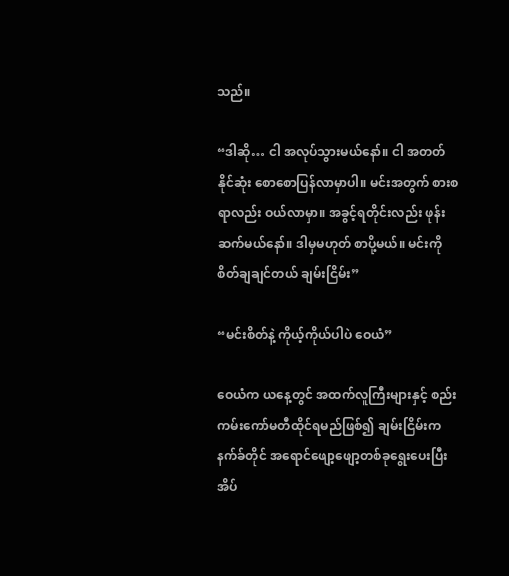သည်။

“ဒါဆို… ငါ အလုပ်သွားမယ်နော်။ ငါ အတတ်နိုင်ဆုံး စောစောပြန်လာမှာပါ။ မင်းအတွက် စားစရာလည်း ဝယ်လာမှာ။ အခွင့်ရတိုင်းလည်း ဖုန်းဆက်မယ်နော်။ ဒါမှမဟုတ် စာပို့မယ်။ မင်းကို စိတ်ချချင်တယ် ချမ်းငြိမ်း”

“မင်းစိတ်နဲ့ ကိုယ့်ကိုယ်ပါပဲ ဝေယံ”

ဝေယံက ယနေ့တွင် အထက်လူကြီးများနှင့် စည်းကမ်းကော်မတီထိုင်ရမည်ဖြစ်၍ ချမ်းငြိမ်းက နက်ခ်တိုင် အရောင်ဖျော့ဖျော့တစ်ခုရွေးပေးပြီး အိပ်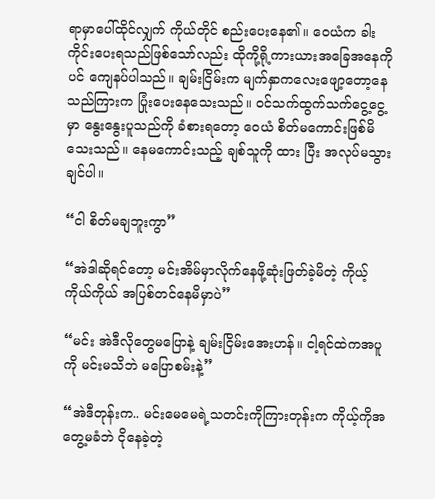ရာမှာပေါ်ထိုင်လျှက် ကိုယ်တိုင် စည်းပေးနေ၏။ ဝေယံက ခါး ကိုင်းပေးရသည်ဖြစ်သော်လည်း ထိုကို့ရို့ကားယားအခြေအနေကိုပင် ကျေနပ်ပါသည်။ ချမ်းငြိမ်းက မျက်နှာကလေးဖျော့တော့နေသည်ကြားက ပြုံးပေးနေသေးသည်။ ဝင်သက်ထွက်သက်ငွေ့ငွေ့မှာ နွေးနွေးပူသည်ကို ခံစားရတော့ ဝေယံ စိတ်မကောင်းဖြစ်မိသေးသည်။ နေမကောင်းသည့် ချစ်သူကို ထား ပြီး အလုပ်မသွားချင်ပါ။

“ငါ စိတ်မချဘူးကွာ”

“အဲဒါဆိုရင်တော့ မင်းအိမ်မှာလိုက်နေဖို့ဆုံးဖြတ်ခဲ့မိတဲ့ ကိုယ့်ကိုယ်ကိုယ် အပြစ်တင်နေမိမှာပဲ”

“မင်း အဲဒီလိုတွေမပြောနဲ့ ချမ်းငြိမ်းအေးဟန်။ ငါ့ရင်ထဲကအပူကို မင်းမသိဘဲ မပြောစမ်းနဲ့”

“အဲဒီတုန်းက.. မင်းမေမေရဲ့သတင်းကိုကြားတုန်းက ကိုယ့်ကိုအတွေ့မခံဘဲ ငိုနေခဲ့တဲ့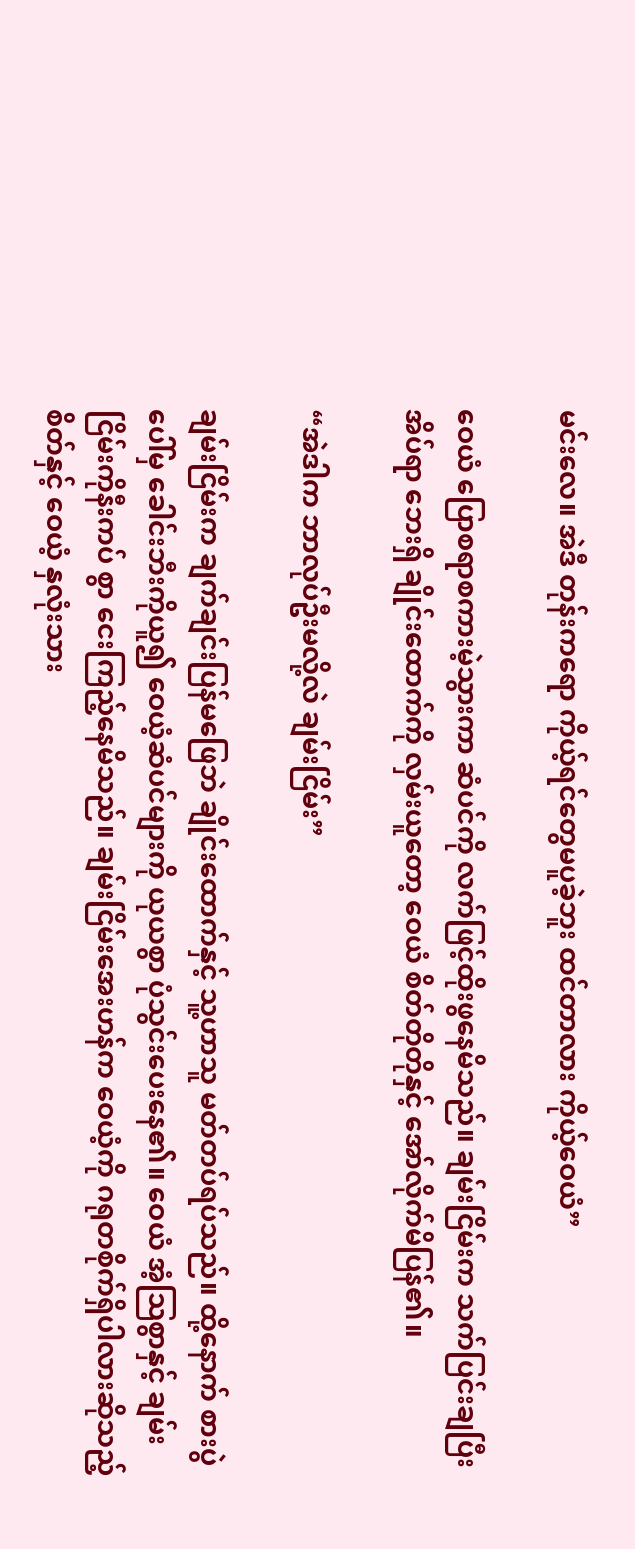မင်းလေ။ အဲဒီ တုန်းကရော ကိုယ့်ရင်တွေမပူခဲ့ဘူး ထင်တာလား ကိုယ့်ဝေယံ”

ဝေယံ ပြောစရာစကားမဲ့သွားကာ ဆံပင်ကို လက်ဖြင့်ထိုးဖွနေမိသည်။ ချမ်းငြိမ်းက သက်ပြင်းချပြီး အိပ်ရာ ဘေးရှိ ချိုင်းထောက်ကို လှမ်းယူတော့ ဝေယံ စိတ်တိုတိုနှင့် အော်လိုက်မိပြန်၏။

“အဲဒါက ဘာလုပ်ဦးမလို့လဲ ချမ်းငြိမ်း”

ချမ်းငြိမ်းက ချက်ချင်းပြန်မဖြေဘဲ ချိုင်းထောက်နှင့် သူ့ဟာသူ မတ်တပ်ရပ်သည်။ ထို့နောက် စားပွဲပေါ်မှ ခေါင်းဘီးကိုယူ၍ ဝေယံ့ဆံပင်များကို ယုယစွာ ပုံသွင်းပေးနေ၏။ ဝေယံ အံ့သြစွာနှင့် ချမ်းငြိမ်းကိုနီးကပ် စွာ ငေးကြည့်နေမိသည်။ ချမ်းငြိမ်းအေးဟန်က ဝေယံ့ကို ဂရုတစိုက်ရှိပါလားဆိုသည့်စိတ်နှင့် ဝေယံ့ နှလုံးသား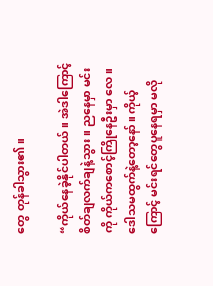တွေ တုန်ခါသွား၏။

“ကိုယ်နေခဲ့နိုင်ပါတယ်။ အဲဒါကြောင့် စိတ်ချလက်ချနဲ့သွား။ ညနေမှာ မင်းကို ကိုယ်ကစောင့်ကြိုနေဦးမှာ လေ။ ဒေါသမထွက်နဲ့တော့နော်။ ကိုယ့်ကြောင့် မင်းရင်တွေပူနေရမှာ မလို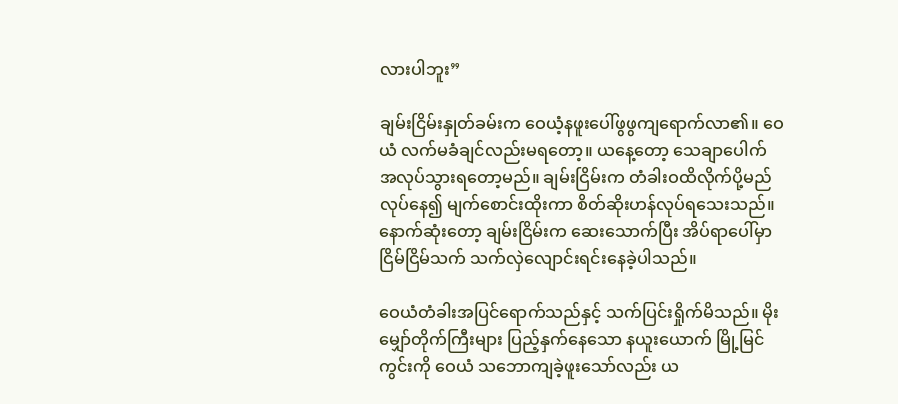လားပါဘူး”

ချမ်းငြိမ်းနှုတ်ခမ်းက ဝေယံ့နဖူးပေါ်ဖွဖွကျရောက်လာ၏။ ဝေယံ လက်မခံချင်လည်းမရတော့။ ယနေ့တော့ သေချာပေါက် အလုပ်သွားရတော့မည်။ ချမ်းငြိမ်းက တံခါးဝထိလိုက်ပို့မည်လုပ်နေ၍ မျက်စောင်းထိုးကာ စိတ်ဆိုးဟန်လုပ်ရသေးသည်။ နောက်ဆုံးတော့ ချမ်းငြိမ်းက ဆေးသောက်ပြီး အိပ်ရာပေါ်မှာငြိမ်ငြိမ်သက် သက်လှဲလျောင်းရင်းနေခဲ့ပါသည်။

ဝေယံတံခါးအပြင်ရောက်သည်နှင့် သက်ပြင်းရှိုက်မိသည်။ မိုးမျှော်တိုက်ကြီးများ ပြည့်နှက်နေသော နယူးယောက် မြို့မြင်ကွင်းကို ဝေယံ သဘောကျခဲ့ဖူးသော်လည်း ယ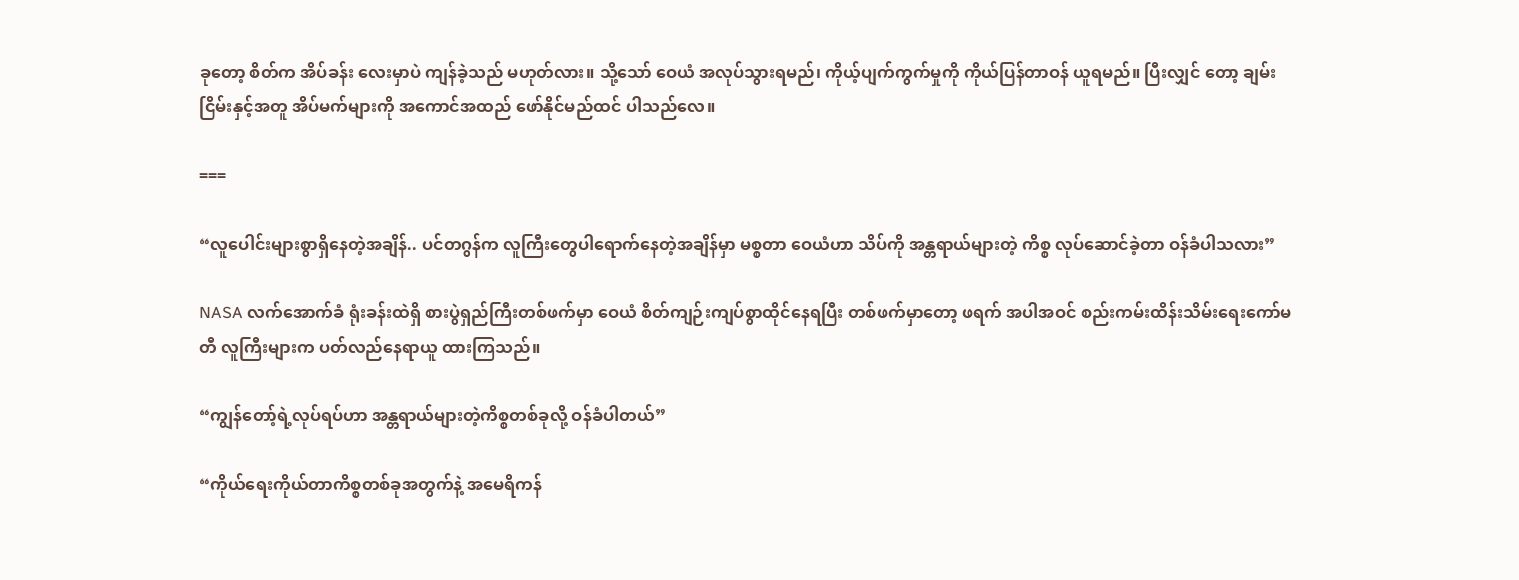ခုတော့ စိတ်က အိပ်ခန်း လေးမှာပဲ ကျန်ခဲ့သည် မဟုတ်လား။ သို့သော် ဝေယံ အလုပ်သွားရမည်၊ ကိုယ့်ပျက်ကွက်မှုကို ကိုယ်ပြန်တာဝန် ယူရမည်။ ပြီးလျှင် တော့ ချမ်းငြိမ်းနှင့်အတူ အိပ်မက်များကို အကောင်အထည် ဖော်နိုင်မည်ထင် ပါသည်လေ။

===

“လူပေါင်းများစွာရှိနေတဲ့အချိန်.. ပင်တဂွန်က လူကြီးတွေပါရောက်နေတဲ့အချိန်မှာ မစ္စတာ ဝေယံဟာ သိပ်ကို အန္တရာယ်များတဲ့ ကိစ္စ လုပ်ဆောင်ခဲ့တာ ဝန်ခံပါသလား”

NASA လက်အောက်ခံ ရုံးခန်းထဲရှိ စားပွဲရှည်ကြီးတစ်ဖက်မှာ ဝေယံ စိတ်ကျဉ်းကျပ်စွာထိုင်နေရပြီး တစ်ဖက်မှာတော့ ဖရက် အပါအဝင် စည်းကမ်းထိန်းသိမ်းရေးကော်မတီ လူကြီးများက ပတ်လည်နေရာယူ ထားကြသည်။

“ကျွန်တော့်ရဲ့လုပ်ရပ်ဟာ အန္တရာယ်များတဲ့ကိစ္စတစ်ခုလို့ ဝန်ခံပါတယ်”

“ကိုယ်ရေးကိုယ်တာကိစ္စတစ်ခုအတွက်နဲ့ အမေရိကန်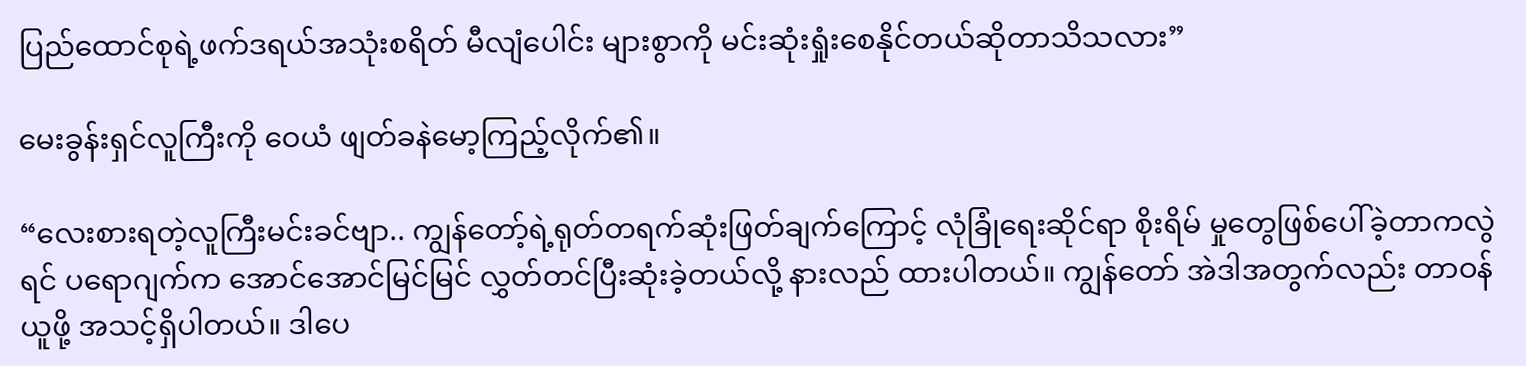ပြည်ထောင်စုရဲ့ဖက်ဒရယ်အသုံးစရိတ် မီလျံပေါင်း များစွာကို မင်းဆုံးရှုံးစေနိုင်တယ်ဆိုတာသိသလား”

မေးခွန်းရှင်လူကြီးကို ဝေယံ ဖျတ်ခနဲမော့ကြည့်လိုက်၏။

“လေးစားရတဲ့လူကြီးမင်းခင်ဗျာ.. ကျွန်တော့်ရဲ့ရုတ်တရက်ဆုံးဖြတ်ချက်ကြောင့် လုံခြုံရေးဆိုင်ရာ စိုးရိမ် မှုတွေဖြစ်ပေါ်ခဲ့တာကလွဲရင် ပရောဂျက်က အောင်အောင်မြင်မြင် လွှတ်တင်ပြီးဆုံးခဲ့တယ်လို့ နားလည် ထားပါတယ်။ ကျွန်တော် အဲဒါအတွက်လည်း တာဝန်ယူဖို့ အသင့်ရှိပါတယ်။ ဒါပေ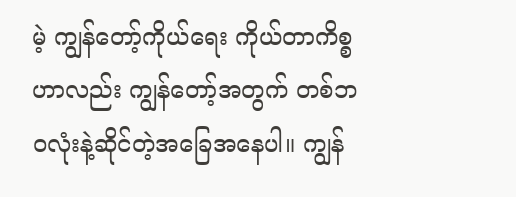မဲ့ ကျွန်တော့်ကိုယ်ရေး ကိုယ်တာကိစ္စဟာလည်း ကျွန်တော့်အတွက် တစ်ဘဝလုံးနဲ့ဆိုင်တဲ့အခြေအနေပါ။ ကျွန်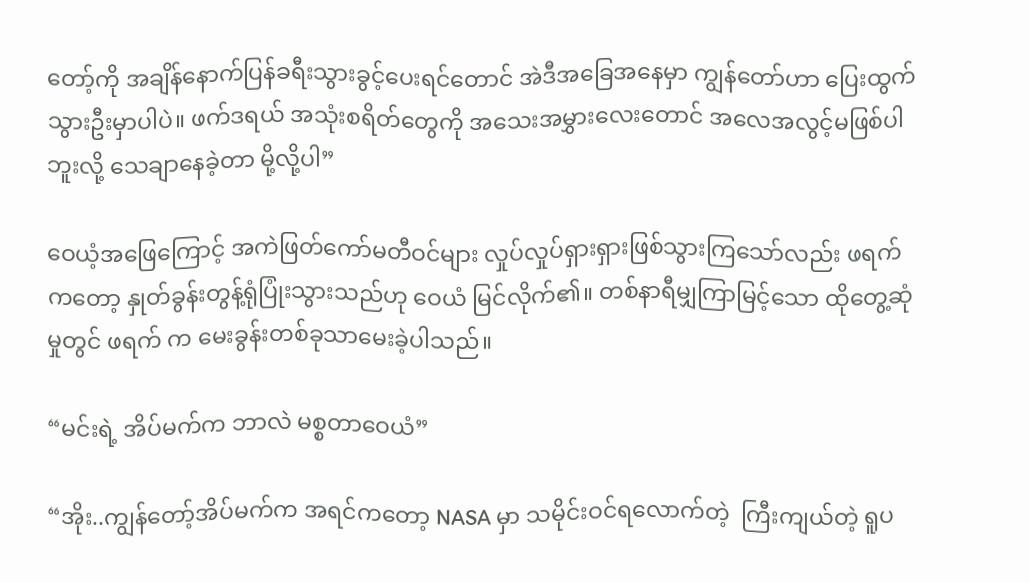တော့်ကို အချိန်နောက်ပြန်ခရီးသွားခွင့်ပေးရင်တောင် အဲဒီအခြေအနေမှာ ကျွန်တော်ဟာ ပြေးထွက်သွားဦးမှာပါပဲ။ ဖက်ဒရယ် အသုံးစရိတ်တွေကို အသေးအမွှားလေးတောင် အလေအလွင့်မဖြစ်ပါဘူးလို့ သေချာနေခဲ့တာ မို့လို့ပါ”

ဝေယံ့အဖြေကြောင့် အကဲဖြတ်ကော်မတီဝင်များ လှုပ်လှုပ်ရှားရှားဖြစ်သွားကြသော်လည်း ဖရက် ကတော့ နှုတ်ခွန်းတွန့်ရုံပြုံးသွားသည်ဟု ဝေယံ မြင်လိုက်၏။ တစ်နာရီမျှကြာမြင့်သော ထိုတွေ့ဆုံမှုတွင် ဖရက် က မေးခွန်းတစ်ခုသာမေးခဲ့ပါသည်။

“မင်းရဲ့ အိပ်မက်က ဘာလဲ မစ္စတာဝေယံ”

“အိုး..ကျွန်တော့်အိပ်မက်က အရင်ကတော့ NASA မှာ သမိုင်းဝင်ရလောက်တဲ့  ကြီးကျယ်တဲ့ ရူပ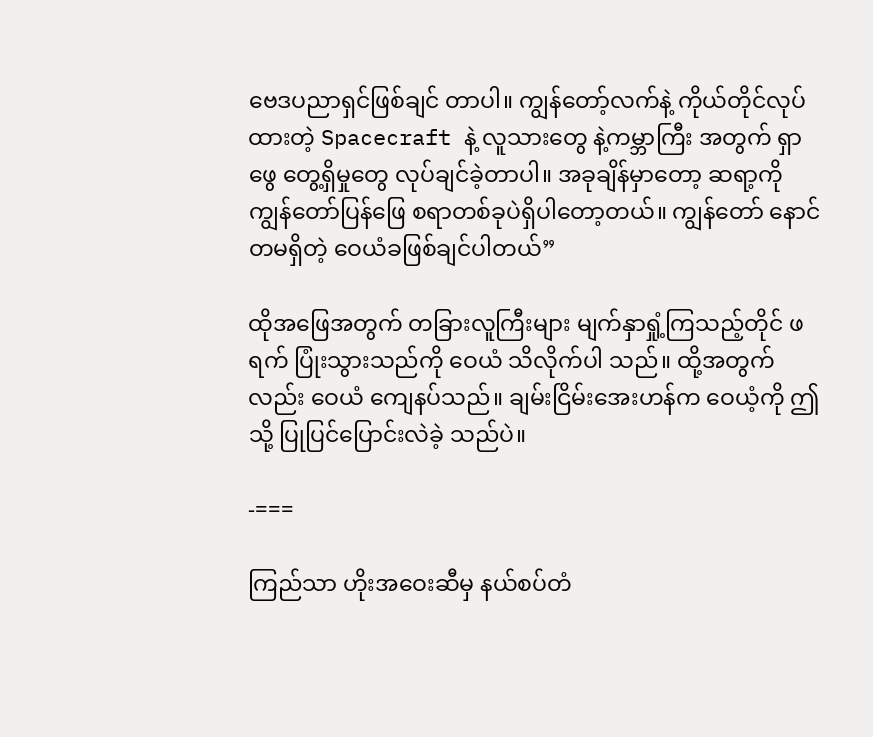ဗေဒပညာရှင်ဖြစ်ချင် တာပါ။ ကျွန်တော့်လက်နဲ့ ကိုယ်တိုင်လုပ်ထားတဲ့ Spacecraft နဲ့ လူသားတွေ နဲ့ကမ္ဘာကြီး အတွက် ရှာဖွေ တွေ့ရှိမှုတွေ လုပ်ချင်ခဲ့တာပါ။ အခုချိန်မှာတော့ ဆရာ့ကို ကျွန်တော်ပြန်ဖြေ စရာတစ်ခုပဲရှိပါတော့တယ်။ ကျွန်တော် နောင်တမရှိတဲ့ ဝေယံခဖြစ်ချင်ပါတယ်”

ထိုအဖြေအတွက် တခြားလူကြီးများ မျက်နှာရှုံ့ကြသည့်တိုင် ဖရက် ပြုံးသွားသည်ကို ဝေယံ သိလိုက်ပါ သည်။ ထို့အတွက်လည်း ဝေယံ ကျေနပ်သည်။ ချမ်းငြိမ်းအေးဟန်က ဝေယံ့ကို ဤသို့ ပြုပြင်ပြောင်းလဲခဲ့ သည်ပဲ။

-===

ကြည်သာ ဟိုးအဝေးဆီမှ နယ်စပ်တံ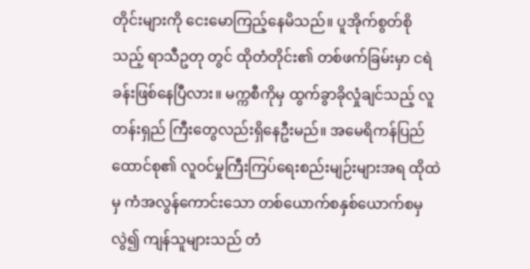တိုင်းများကို ငေးမောကြည့်နေမိသည်။ ပူအိုက်စွတ်စိုသည့် ရာသီဥတု တွင် ထိုတံတိုင်း၏ တစ်ဖက်ခြမ်းမှာ ငရဲခန်းဖြစ်နေပြီလား။ မက္ကစီကိုမှ ထွက်ခွာခိုလှုံချင်သည့် လူတန်းရှည် ကြီးတွေလည်းရှိနေဦးမည်။ အမေရိကန်ပြည်ထောင်စု၏ လူဝင်မှုကြီးကြပ်ရေးစည်းမျဉ်းများအရ ထိုထဲမှ ကံအလွန်ကောင်းသော တစ်ယောက်စနှစ်ယောက်စမှလွဲ၍ ကျန်သူများသည် တံ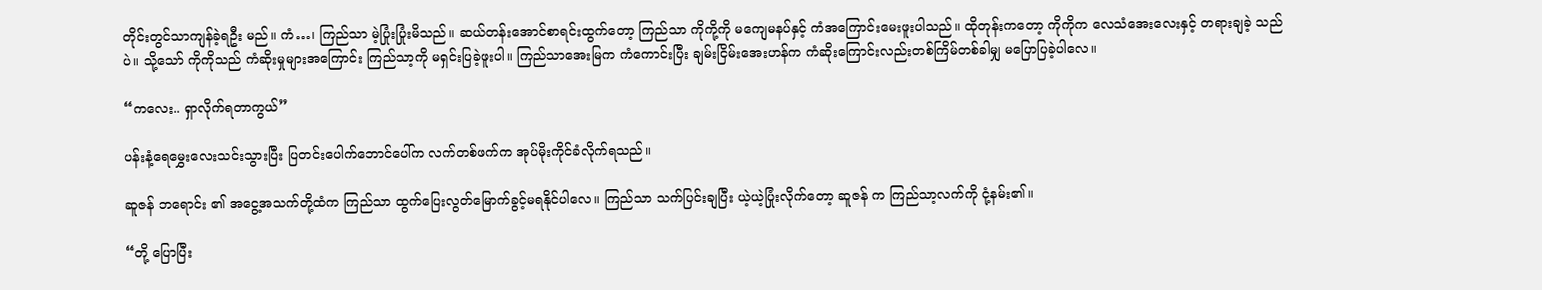တိုင်းတွင်သာကျန်ခဲ့ရဦး မည်။ ကံ…၊ ကြည်သာ မဲ့ပြုံးပြုံးမိသည်။ ဆယ်တန်းအောင်စာရင်းထွက်တော့ ကြည်သာ ကိုကို့ကို မကျေမနပ်နှင့် ကံအကြောင်းမေးဖူးပါသည်။ ထိုတုန်းကတော့ ကိုကိုက လေသံအေးလေးနှင့် တရားချခဲ့ သည်ပဲ။ သို့သော် ကိုကိုသည် ကံဆိုးမှုများအကြောင်း ကြည်သာ့ကို မရှင်းပြခဲ့ဖူးပါ။ ကြည်သာအေးမြက ကံကောင်းပြီး ချမ်းငြိမ်းအေးဟန်က ကံဆိုးကြောင်းလည်းတစ်ကြိမ်တစ်ခါမျှ မပြောပြခဲ့ပါလေ။

“ကလေး.. ရှာလိုက်ရတာကွယ်”

ပန်းနံ့ရေမွှေးလေးသင်းသွားပြီး ပြတင်းပေါက်ဘောင်ပေါ်က လက်တစ်ဖက်က အုပ်မိုးကိုင်ခံလိုက်ရသည်။

ဆူဇန် ဘရောင်း ၏ အငွေ့အသက်တို့ထံက ကြည်သာ ထွက်ပြေးလွတ်မြောက်ခွင့်မရနိုင်ပါလေ။ ကြည်သာ သက်ပြင်းချပြီး ယဲ့ယဲ့ပြုံးလိုက်တော့ ဆူဇန် က ကြည်သာ့လက်ကို ငုံ့နမ်း၏။

“တို့ ပြောပြီး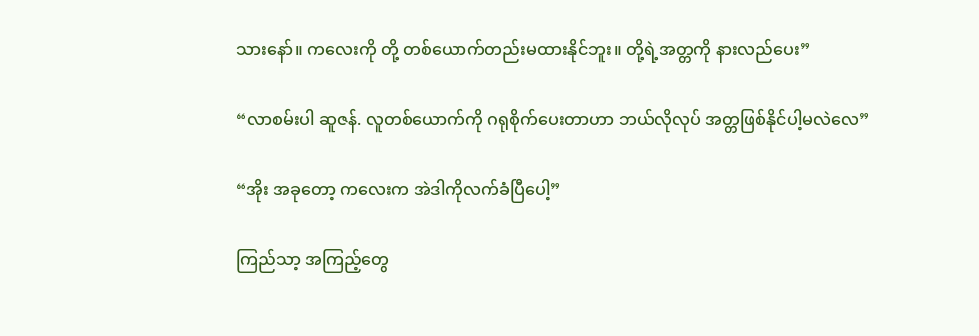သားနော်။ ကလေးကို တို့ တစ်ယောက်တည်းမထားနိုင်ဘူး။ တို့ရဲ့အတ္တကို နားလည်ပေး”

“လာစမ်းပါ ဆူဇန်. လူတစ်ယောက်ကို ဂရုစိုက်ပေးတာဟာ ဘယ်လိုလုပ် အတ္တဖြစ်နိုင်ပါ့မလဲလေ”

“အိုး အခုတော့ ကလေးက အဲဒါကိုလက်ခံပြီပေါ့”

ကြည်သာ့ အကြည့်တွေ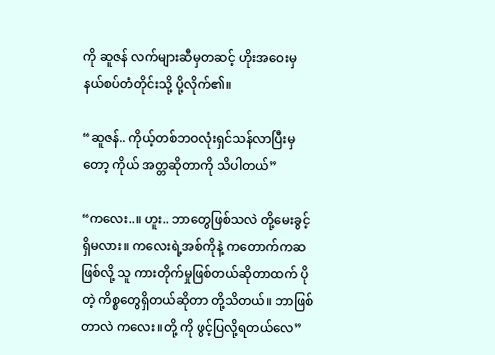ကို ဆူဇန် လက်များဆီမှတဆင့် ဟိုးအဝေးမှ နယ်စပ်တံတိုင်းသို့ ပို့လိုက်၏။

“ဆူဇန်.. ကိုယ့်တစ်ဘဝလုံးရှင်သန်လာပြီးမှတော့ ကိုယ် အတ္တဆိုတာကို သိပါတယ်”

“ကလေး..။ ဟူး.. ဘာတွေဖြစ်သလဲ တို့မေးခွင့်ရှိမလား။ ကလေးရဲ့အစ်ကိုနဲ့ ကတောက်ကဆ ဖြစ်လို့ သူ ကားတိုက်မှုဖြစ်တယ်ဆိုတာထက် ပိုတဲ့ ကိစ္စတွေရှိတယ်ဆိုတာ တို့သိတယ်။ ဘာဖြစ်တာလဲ ကလေး။တို့ ကို ဖွင့်ပြလို့ရတယ်လေ”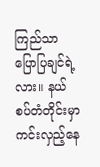ကြည်သာ ပြောပြချင်ရဲ့လား။ နယ်စပ်တံတိုင်းမှာ ကင်းလှည့်နေ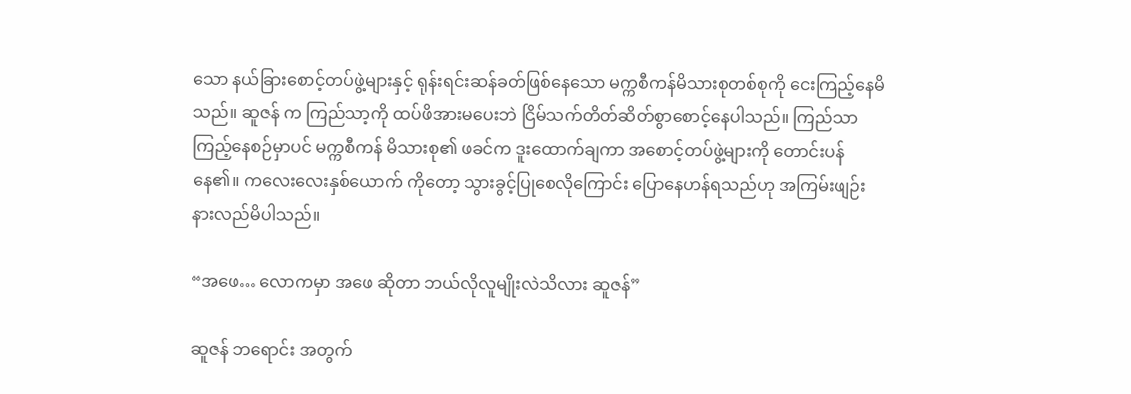သော နယ်ခြားစောင့်တပ်ဖွဲ့များနှင့် ရုန်းရင်းဆန်ခတ်ဖြစ်နေသော မက္ကစီကန်မိသားစုတစ်စုကို ငေးကြည့်နေမိသည်။ ဆူဇန် က ကြည်သာ့ကို ထပ်ဖိအားမပေးဘဲ ငြိမ်သက်တိတ်ဆိတ်စွာစောင့်နေပါသည်။ ကြည်သာကြည့်နေစဉ်မှာပင် မက္ကစီကန် မိသားစု၏ ဖခင်က ဒူးထောက်ချကာ အစောင့်တပ်ဖွဲ့များကို တောင်းပန်နေ၏။ ကလေးလေးနှစ်ယောက် ကိုတော့ သွားခွင့်ပြုစေလိုကြောင်း ပြောနေဟန်ရသည်ဟု အကြမ်းဖျဉ်းနားလည်မိပါသည်။

“အဖေ… လောကမှာ အဖေ ဆိုတာ ဘယ်လိုလူမျိုးလဲသိလား ဆူဇန်”

ဆူဇန် ဘရောင်း အတွက်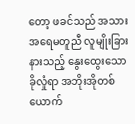တော့ ဖခင်သည် အသားအရေမတူညီ လူမျိုးခြားနားသည့် နွေးထွေးသော ခိုလှုံရာ အဘိုးအိုတစ်ယောက်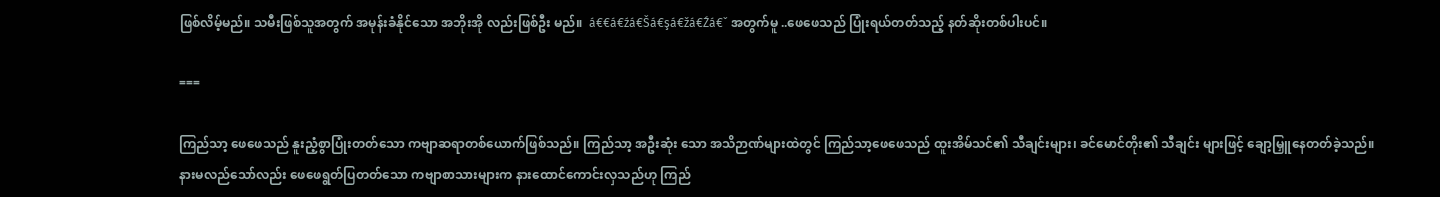ဖြစ်လိမ့်မည်။ သမီးဖြစ်သူအတွက် အမုန်းခံနိုင်သော အဘိုးအို လည်းဖြစ်ဦး မည်။  á€€á€źá€Šá€şá€žá€Źá€ˇ အတွက်မူ ..ဖေဖေသည် ပြုံးရယ်တတ်သည့် နတ်ဆိုးတစ်ပါးပင်။

===

ကြည်သာ့ ဖေဖေသည် နူးညံ့စွာပြုံးတတ်သော ကဗျာဆရာတစ်ယောက်ဖြစ်သည်။ ကြည်သာ့ အဦးဆုံး သော အသိဉာဏ်များထဲတွင် ကြည်သာ့ဖေဖေသည် ထူးအိမ်သင်၏ သီချင်းများ၊ ခင်မောင်တိုး၏ သီချင်း များဖြင့် ချော့မြှူနေတတ်ခဲ့သည်။ နားမလည်သော်လည်း ဖေဖေရွတ်ပြတတ်သော ကဗျာစာသားများက နားထောင်ကောင်းလှသည်ဟု ကြည်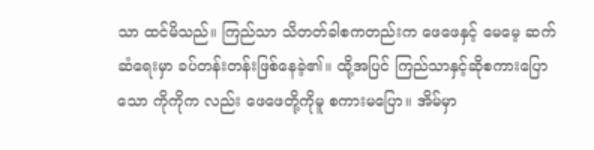သာ ထင်မိသည်။ ကြည်သာ သိတတ်ခါစကတည်းက ဖေဖေနှင့် မေမေ့ ဆက်ဆံရေးမှာ ခပ်တန်းတန်းဖြစ်နေခဲ့၏။ ထို့အပြင် ကြည်သာနှင့်ဆိုစကားပြောသော ကိုကိုက လည်း ဖေဖေတို့ကိုမူ စကားမပြော။ အိမ်မှာ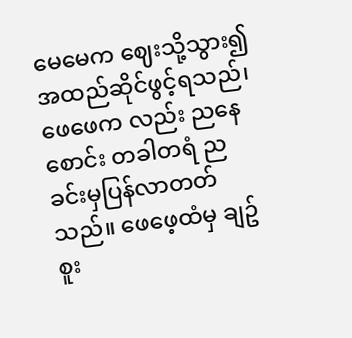မေမေက ဈေးသို့သွား၍ အထည်ဆိုင်ဖွင့်ရသည်၊ ဖေဖေက လည်း ညနေစောင်း တခါတရံ ညခင်းမှပြန်လာတတ်သည်။ ဖေဖေ့ထံမှ ချဥ်စူး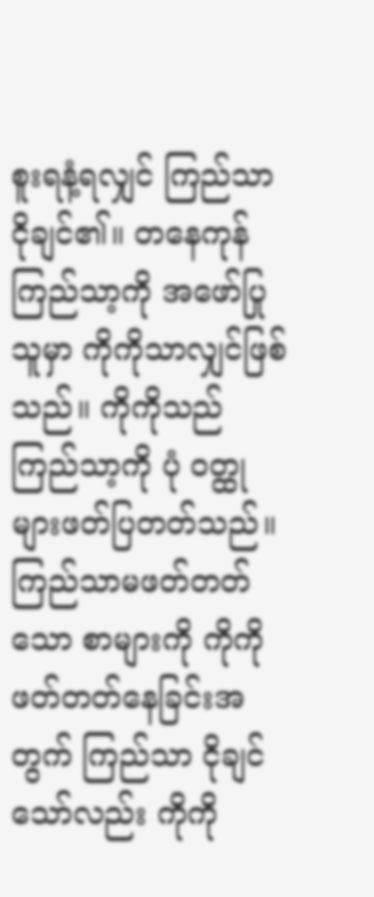စူးရနံ့ရလျှင် ကြည်သာ ငိုချင်၏။ တနေကုန် ကြည်သာ့ကို အဖော်ပြုသူမှာ ကိုကိုသာလျှင်ဖြစ်သည်။ ကိုကိုသည် ကြည်သာ့ကို ပုံ ဝတ္ထုများဖတ်ပြတတ်သည်။ ကြည်သာမဖတ်တတ်သော စာများကို ကိုကို ဖတ်တတ်နေခြင်းအတွက် ကြည်သာ ငိုချင်သော်လည်း ကိုကို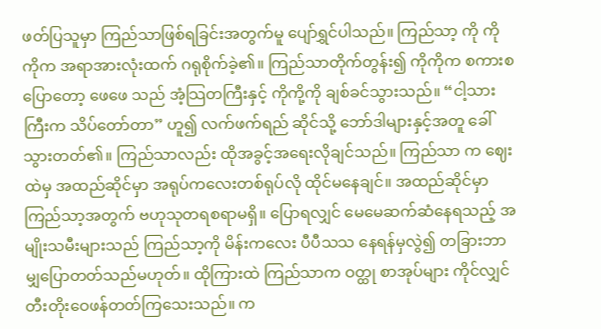ဖတ်ပြသူမှာ ကြည်သာဖြစ်ရခြင်းအတွက်မူ ပျော်ရွှင်ပါသည်။ ကြည်သာ့ ကို ကိုကိုက အရာအားလုံးထက် ဂရုစိုက်ခဲ့၏။ ကြည်သာတိုက်တွန်း၍ ကိုကိုက စကားစပြောတော့ ဖေဖေ သည် အံ့သြတကြီးနှင့် ကိုကို့ကို ချစ်ခင်သွားသည်။ “ငါ့သားကြီးက သိပ်တော်တာ” ဟူ၍ လက်ဖက်ရည် ဆိုင်သို့ ဘော်ဒါများနှင့်အတူ ခေါ်သွားတတ်၏။ ကြည်သာလည်း ထိုအခွင့်အရေးလိုချင်သည်။ ကြည်သာ က ဈေးထဲမှ အထည်ဆိုင်မှာ အရုပ်ကလေးတစ်ရုပ်လို ထိုင်မနေချင်။ အထည်ဆိုင်မှာ ကြည်သာ့အတွက် ဗဟုသုတရစရာမရှိ။ ပြောရလျှင် မေမေဆက်ဆံနေရသည့် အမျိုးသမီးများသည် ကြည်သာ့ကို မိန်းကလေး ပီပီသသ နေရန်မှလွဲ၍ တခြားဘာမျှပြောတတ်သည်မဟုတ်။ ထိုကြားထဲ ကြည်သာက ဝတ္ထု စာအုပ်များ ကိုင်လျှင် တီးတိုးဝေဖန်တတ်ကြသေးသည်။ က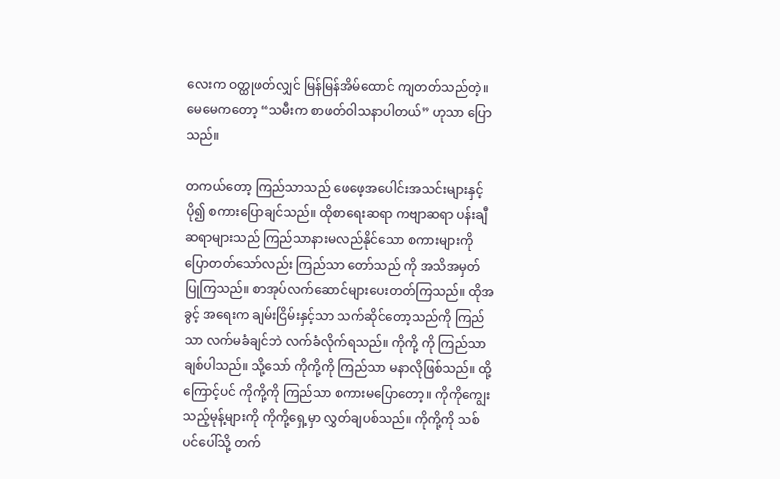လေးက ဝတ္ထုဖတ်လျှင် မြန်မြန်အိမ်ထောင် ကျတတ်သည်တဲ့။ မေမေကတော့ “သမီးက စာဖတ်ဝါသနာပါတယ်” ဟုသာ ပြောသည်။

တကယ်တော့ ကြည်သာသည် ဖေဖေ့အပေါင်းအသင်းများနှင့် ပို၍ စကားပြောချင်သည်။ ထိုစာရေးဆရာ ကဗျာဆရာ ပန်းချီဆရာများသည် ကြည်သာနားမလည်နိုင်သော စကားများကိုပြောတတ်သော်လည်း ကြည်သာ တော်သည် ကို အသိအမှတ်ပြုကြသည်။ စာအုပ်လက်ဆောင်များပေးတတ်ကြသည်။ ထိုအခွင့် အရေးက ချမ်းငြိမ်းနှင့်သာ သက်ဆိုင်တော့သည်ကို ကြည်သာ လက်မခံချင်ဘဲ လက်ခံလိုက်ရသည်။ ကိုကို့ ကို ကြည်သာ ချစ်ပါသည်။ သို့သော် ကိုကို့ကို ကြည်သာ မနာလိုဖြစ်သည်။ ထို့ကြောင့်ပင် ကိုကို့ကို ကြည်သာ စကားမပြောတော့။ ကိုကိုကျွေးသည့်မုန့်များကို ကိုကို့ရှေ့မှာ လွှတ်ချပစ်သည်။ ကိုကို့ကို သစ်ပင်ပေါ်သို့ တက်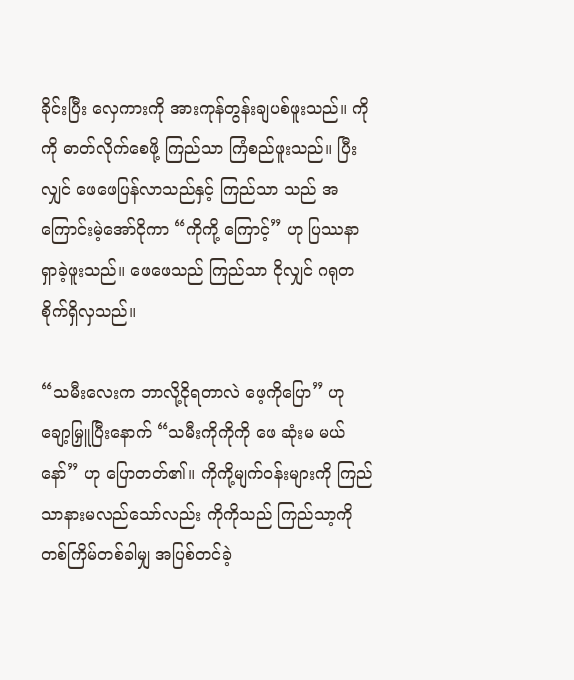ခိုင်းပြီး လှေကားကို အားကုန်တွန်းချပစ်ဖူးသည်။ ကိုကို ဓာတ်လိုက်စေဖို့ ကြည်သာ ကြံစည်ဖူးသည်။ ပြီးလျှင် ဖေဖေပြန်လာသည်နှင့် ကြည်သာ သည် အကြောင်းမဲ့အော်ငိုကာ “ကိုကို့ ကြောင့်” ဟု ပြဿနာရှာခဲ့ဖူးသည်။ ဖေဖေသည် ကြည်သာ ငိုလျှင် ဂရုတစိုက်ရှိလှသည်။

“သမီးလေးက ဘာလို့ငိုရတာလဲ ဖေ့ကိုပြော” ဟု ချော့မြှူပြီးနောက် “သမီးကိုကိုကို ဖေ ဆုံးမ မယ်နော်” ဟု ပြောတတ်၏။ ကိုကို့မျက်ဝန်းများကို ကြည်သာနားမလည်သော်လည်း ကိုကိုသည် ကြည်သာ့ကို တစ်ကြိမ်တစ်ခါမျှ အပြစ်တင်ခဲ့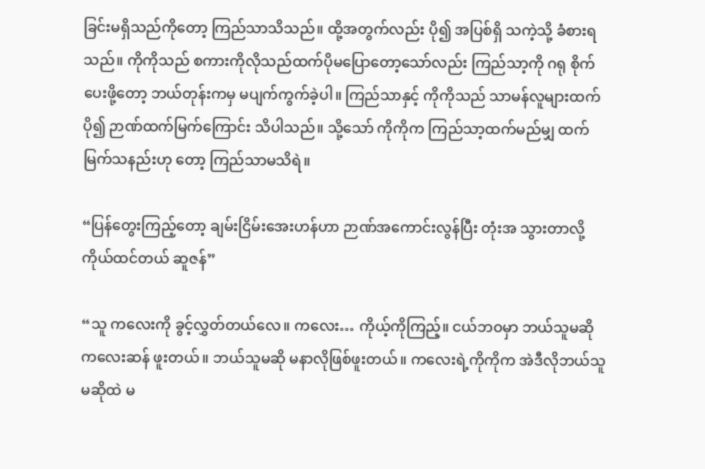ခြင်းမရှိသည်ကိုတော့ ကြည်သာသိသည်။ ထို့အတွက်လည်း ပို၍ အပြစ်ရှိ သကဲ့သို့ ခံစားရသည်။ ကိုကိုသည် စကားကိုလိုသည်ထက်ပိုမပြောတော့သော်လည်း ကြည်သာ့ကို ဂရု စိုက်ပေးဖို့တော့ ဘယ်တုန်းကမှ မပျက်ကွက်ခဲ့ပါ။ ကြည်သာနှင့် ကိုကိုသည် သာမန်လူများထက် ပို၍ ဉာဏ်ထက်မြက်ကြောင်း သိပါသည်။ သို့သော် ကိုကိုက ကြည်သာ့ထက်မည်မျှ ထက်မြက်သနည်းဟု တော့ ကြည်သာမသိရဲ။

“ပြန်တွေးကြည့်တော့ ချမ်းငြိမ်းအေးဟန်ဟာ ဉာဏ်အကောင်းလွန်ပြီး တုံးအ သွားတာလို့ ကိုယ်ထင်တယ် ဆူဇန်”

“သူ ကလေးကို ခွင့်လွှတ်တယ်လေ။ ကလေး… ကိုယ့်ကိုကြည့်။ ငယ်ဘဝမှာ ဘယ်သူမဆို ကလေးဆန် ဖူးတယ်။ ဘယ်သူမဆို မနာလိုဖြစ်ဖူးတယ်။ ကလေးရဲ့ကိုကိုက အဲဒီလိုဘယ်သူမဆိုထဲ မ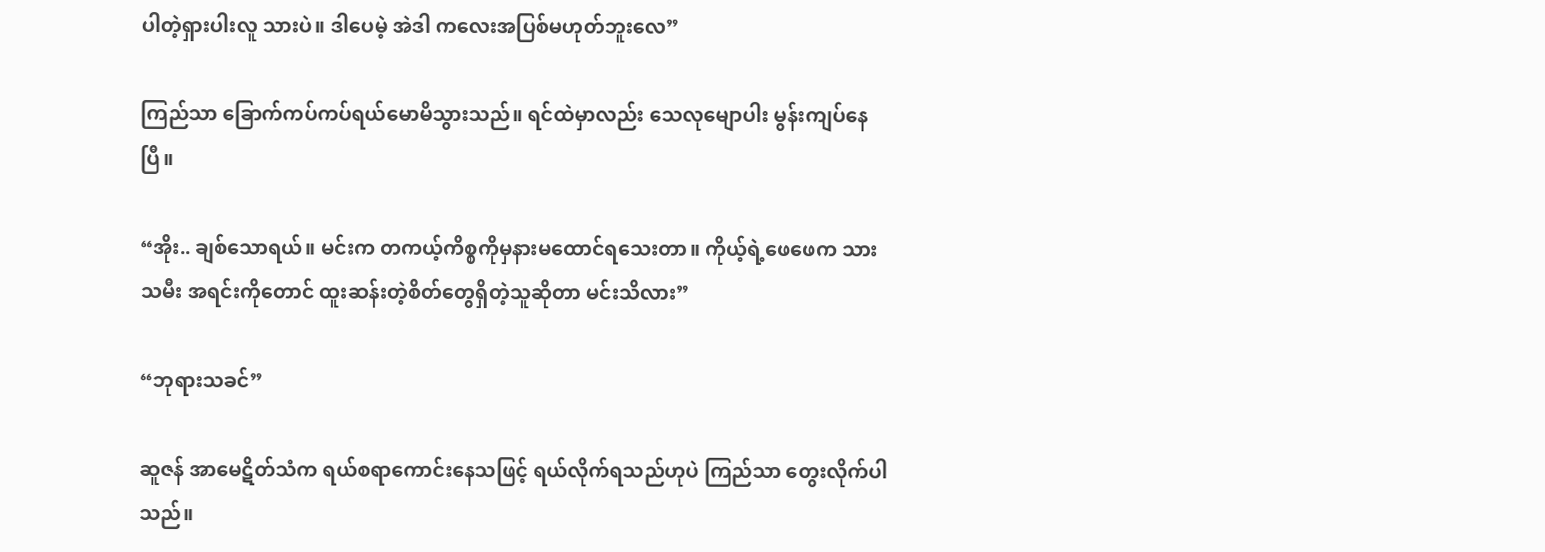ပါတဲ့ရှားပါးလူ သားပဲ။ ဒါပေမဲ့ အဲဒါ ကလေးအပြစ်မဟုတ်ဘူးလေ”

ကြည်သာ ခြောက်ကပ်ကပ်ရယ်မောမိသွားသည်။ ရင်ထဲမှာလည်း သေလုမျောပါး မွန်းကျပ်နေပြီ။

“အိုး.. ချစ်သောရယ်။ မင်းက တကယ့်ကိစ္စကိုမှနားမထောင်ရသေးတာ။ ကိုယ့်ရဲ့ဖေဖေက သားသမီး အရင်းကိုတောင် ထူးဆန်းတဲ့စိတ်တွေရှိတဲ့သူဆိုတာ မင်းသိလား”

“ဘုရားသခင်”

ဆူဇန် အာမေဋိတ်သံက ရယ်စရာကောင်းနေသဖြင့် ရယ်လိုက်ရသည်ဟုပဲ ကြည်သာ တွေးလိုက်ပါသည်။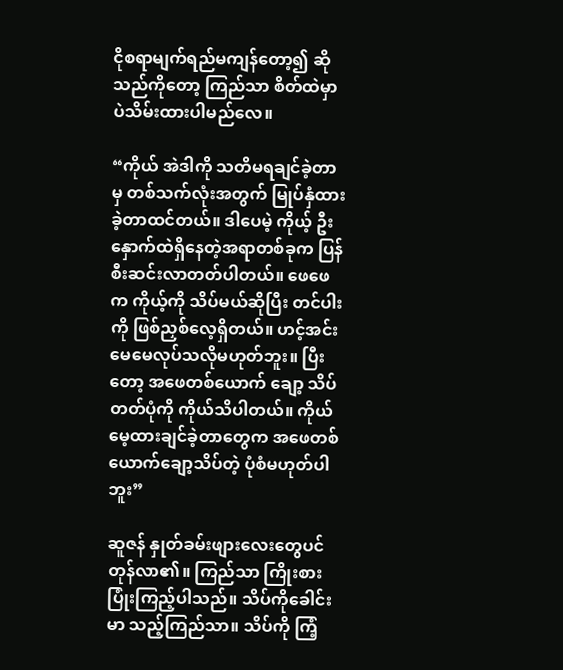ငိုစရာမျက်ရည်မကျန်တော့၍ ဆိုသည်ကိုတော့ ကြည်သာ စိတ်ထဲမှာပဲသိမ်းထားပါမည်လေ။

“ကိုယ် အဲဒါကို သတိမရချင်ခဲ့တာမှ တစ်သက်လုံးအတွက် မြုပ်နှံထားခဲ့တာထင်တယ်။ ဒါပေမဲ့ ကိုယ့် ဦးနှောက်ထဲရှိနေတဲ့အရာတစ်ခုက ပြန်စီးဆင်းလာတတ်ပါတယ်။ ဖေဖေက ကိုယ့်ကို သိပ်မယ်ဆိုပြီး တင်ပါးကို ဖြစ်ညှစ်လေ့ရှိတယ်။ ဟင့်အင်း မေမေလုပ်သလိုမဟုတ်ဘူး။ ပြီးတော့ အဖေတစ်ယောက် ချော့ သိပ်တတ်ပုံကို ကိုယ်သိပါတယ်။ ကိုယ်မေ့ထားချင်ခဲ့တာတွေက အဖေတစ်ယောက်ချော့သိပ်တဲ့ ပုံစံမဟုတ်ပါဘူး”

ဆူဇန် နှုတ်ခမ်းဖျားလေးတွေပင်တုန်လာ၏။ ကြည်သာ ကြိုးစားပြုံးကြည့်ပါသည်။ သိပ်ကိုခေါင်းမာ သည့်ကြည်သာ။ သိပ်ကို ကြံ့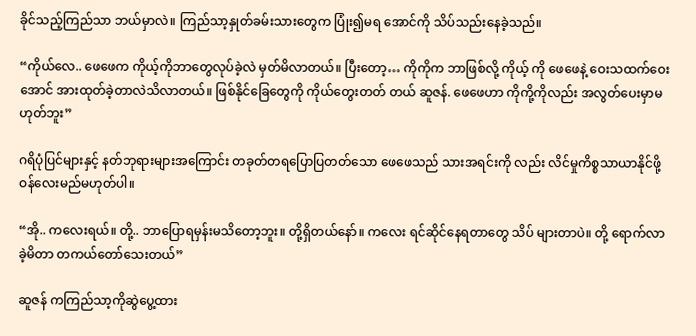ခိုင်သည့်ကြည်သာ ဘယ်မှာလဲ။ ကြည်သာ့နှုတ်ခမ်းသားတွေက ပြုံး၍မရ အောင်ကို သိပ်သည်းနေခဲ့သည်။

“ကိုယ်လေ.. ဖေဖေက ကိုယ့်ကိုဘာတွေလုပ်ခဲ့လဲ မှတ်မိလာတယ်။ ပြီးတော့… ကိုကိုက ဘာဖြစ်လို့ ကိုယ့် ကို ဖေဖေနဲ့ ဝေးသထက်ဝေးအောင် အားထုတ်ခဲ့တာလဲသိလာတယ်။ ဖြစ်နိုင်ခြေတွေကို ကိုယ်တွေးတတ် တယ် ဆူဇန်. ဖေဖေဟာ ကိုကို့ကိုလည်း အလွတ်ပေးမှာမဟုတ်ဘူး”

ဂရိပုံပြင်များနှင့် နတ်ဘုရားများအကြောင်း တခုတ်တရပြောပြတတ်သော ဖေဖေသည် သားအရင်းကို လည်း လိင်မှုကိစ္စသာယာနိုင်ဖို့ ဝန်လေးမည်မဟုတ်ပါ။

“အို.. ကလေးရယ်။ တို့.. ဘာပြောရမှန်းမသိတော့ဘူး။ တို့ရှိတယ်နော်။ ကလေး ရင်ဆိုင်နေရတာတွေ သိပ် များတာပဲ။ တို့ ရောက်လာခဲ့မိတာ တကယ်တော်သေးတယ်”

ဆူဇန် ကကြည်သာ့ကိုဆွဲပွေ့ထား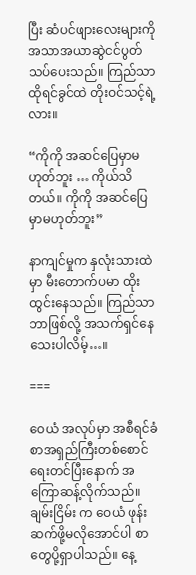ပြီး ဆံပင်ဖျားလေးများကို အသာအယာဆွဲငင်ပွတ်သပ်ပေးသည်။ ကြည်သာ ထိုရင်ခွင်ထဲ တိုးဝင်သင့်ရဲ့လား။

“ကိုကို အဆင်ပြေမှာမဟုတ်ဘူး … ကိုယ်သိတယ်။ ကိုကို အဆင်ပြေမှာမဟုတ်ဘူး”

နာကျင်မှုက နှလုံးသားထဲမှာ မီးတောက်ပမာ ထိုးထွင်းနေသည်။ ကြည်သာ ဘာဖြစ်လို့ အသက်ရှင်နေ သေးပါလိမ့်…။

===

ဝေယံ အလုပ်မှာ အစီရင်ခံစာအရှည်ကြီးတစ်စောင်ရေးတင်ပြီးနောက် အကြောဆန့်လိုက်သည်။ ချမ်းငြိမ်း က ဝေယံ ဖုန်းဆက်ဖို့မလိုအောင်ပါ စာတွေပို့ရှာပါသည်။ နေ့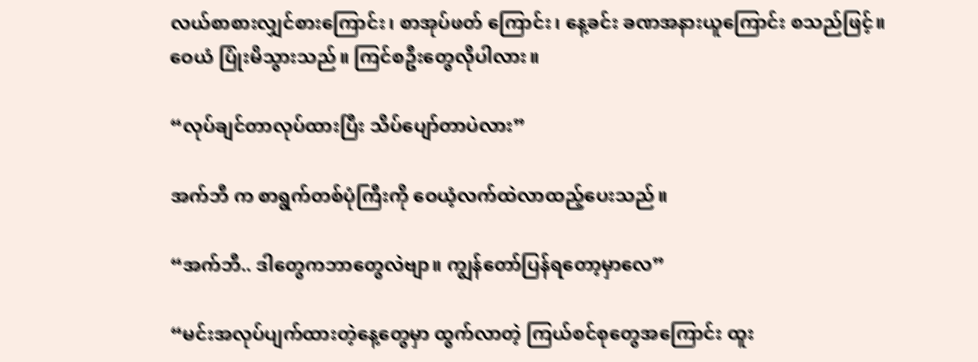လယ်စာစားလျှင်စားကြောင်း၊ စာအုပ်ဖတ် ကြောင်း၊ နေ့ခင်း ခဏအနားယူကြောင်း စသည်ဖြင့်။ ဝေယံ ပြုံးမိသွားသည်။ ကြင်စဦးတွေလိုပါလား။

“လုပ်ချင်တာလုပ်ထားပြီး သိပ်ပျော်တာပဲလား”

အက်ဘီ က စာရွက်တစ်ပုံကြီးကို ဝေယံ့လက်ထဲလာထည့်ပေးသည်။

“အက်ဘီ.. ဒါတွေကဘာတွေလဲဗျာ။ ကျွန်တော်ပြန်ရတော့မှာလေ”

“မင်းအလုပ်ပျက်ထားတဲ့နေ့တွေမှာ ထွက်လာတဲ့ ကြယ်စင်စုတွေအကြောင်း ထူး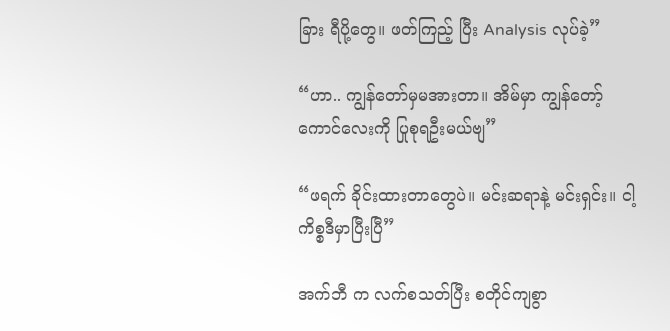ခြား ရီပို့တွေ။ ဖတ်ကြည့် ပြီး Analysis လုပ်ခဲ့”

“ဟာ.. ကျွန်တော်မှမအားတာ။ အိမ်မှာ ကျွန်တော့်ကောင်လေးကို ပြုစုရဦးမယ်ဗျ”

“ဖရက် ခိုင်းထားတာတွေပဲ။ မင်းဆရာနဲ့ မင်းရှင်း။ ငါ့ကိစ္စဒီမှာပြီးပြီ”

အက်ဘီ က လက်စသတ်ပြီး စတိုင်ကျစွာ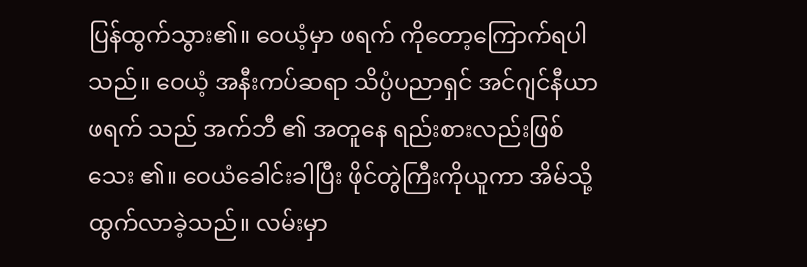ပြန်ထွက်သွား၏။ ဝေယံ့မှာ ဖရက် ကိုတော့ကြောက်ရပါသည်။ ဝေယံ့ အနီးကပ်ဆရာ သိပ္ပံပညာရှင် အင်ဂျင်နီယာ ဖရက် သည် အက်ဘီ ၏ အတူနေ ရည်းစားလည်းဖြစ်သေး ၏။ ဝေယံခေါင်းခါပြီး ဖိုင်တွဲကြီးကိုယူကာ အိမ်သို့ ထွက်လာခဲ့သည်။ လမ်းမှာ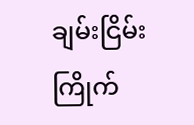ချမ်းငြိမ်းကြိုက်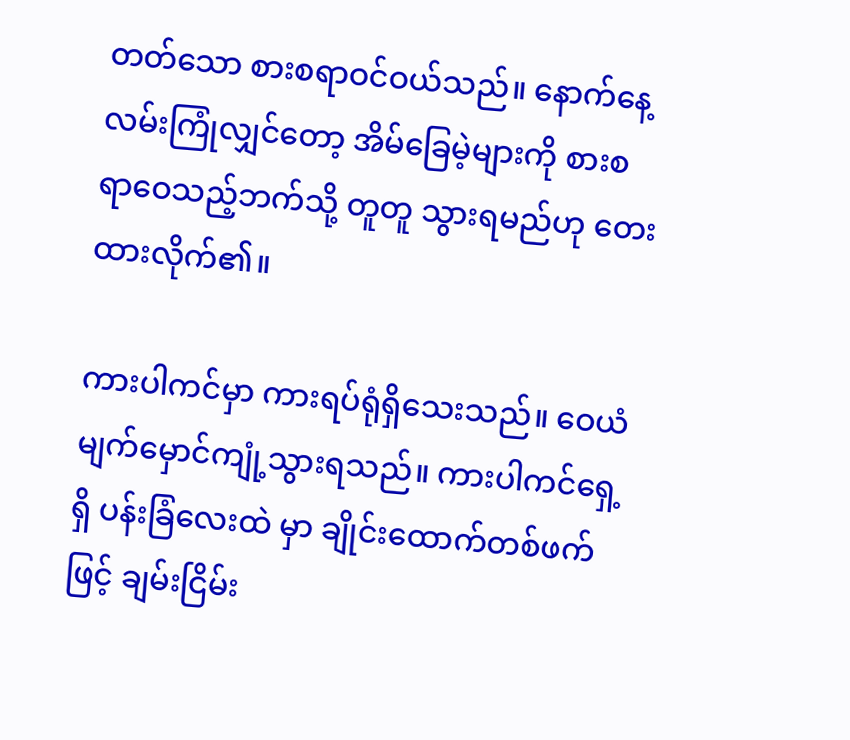တတ်သော စားစရာဝင်ဝယ်သည်။ နောက်နေ့လမ်းကြုံလျှင်တော့ အိမ်ခြေမဲ့များကို စားစရာဝေသည့်ဘက်သို့ တူတူ သွားရမည်ဟု တေးထားလိုက်၏။

ကားပါကင်မှာ ကားရပ်ရုံရှိသေးသည်။ ဝေယံ မျက်မှောင်ကျုံ့သွားရသည်။ ကားပါကင်ရှေ့ရှိ ပန်းခြံလေးထဲ မှာ ချိုင်းထောက်တစ်ဖက်ဖြင့် ချမ်းငြိမ်း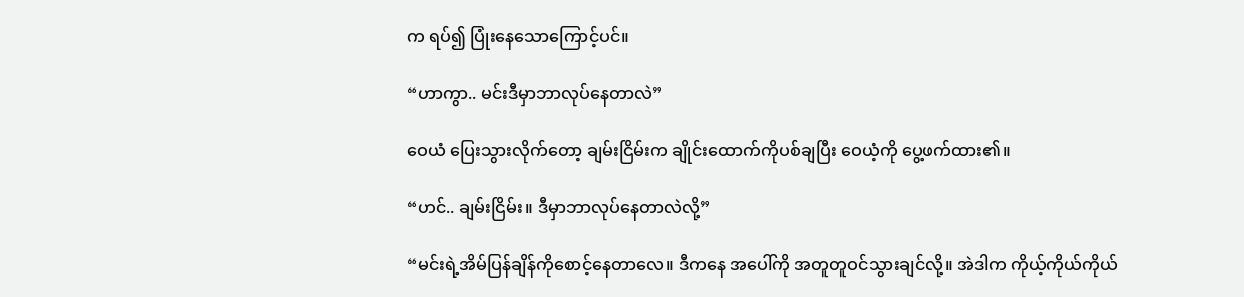က ရပ်၍ ပြုံးနေသောကြောင့်ပင်။

“ဟာကွာ.. မင်းဒီမှာဘာလုပ်နေတာလဲ”

ဝေယံ ပြေးသွားလိုက်တော့ ချမ်းငြိမ်းက ချိုင်းထောက်ကိုပစ်ချပြီး ဝေယံ့ကို ပွေ့ဖက်ထား၏။

“ဟင်.. ချမ်းငြိမ်း။ ဒီမှာဘာလုပ်နေတာလဲလို့”

“မင်းရဲ့အိမ်ပြန်ချိန်ကိုစောင့်နေတာလေ။ ဒီကနေ အပေါ်ကို အတူတူဝင်သွားချင်လို့။ အဲဒါက ကိုယ့်ကိုယ်ကိုယ်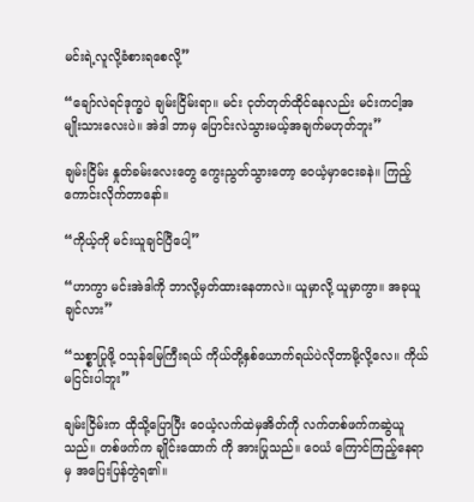မင်းရဲ့လူလို့ခံစားရစေလို့”

“ချော်လဲရင်ဒုက္ခပဲ ချမ်းငြိမ်းရာ။ မင်း ငုတ်တုတ်ထိုင်နေလည်း မင်းကငါ့အမျိုးသားလေးပဲ။ အဲဒါ ဘာမှ ပြောင်းလဲသွားမယ့်အချက်မဟုတ်ဘူး”

ချမ်းငြိမ်း နှုတ်ခမ်းလေးတွေ ကွေးညွတ်သွားတော့ ဝေယံ့မှာငေးခနဲ။ ကြည့်ကောင်းလိုက်တာနော်။

“ကိုယ့်ကို မင်းယူချင်ပြီပေါ့”

“ဟာကွာ မင်းအဲဒါကို ဘာလို့မှတ်ထားနေတာလဲ။ ယူမှာလို့ ယူမှာကွာ။ အခုယူချင်လား”

“သစ္စာပြုဖို့ ဝသုန်မြေကြီးရယ် ကိုယ်တို့နှစ်ယောက်ရယ်ပဲလိုတာမို့လို့လေ။ ကိုယ် မငြင်းပါဘူး”

ချမ်းငြိမ်းက ထိုသို့ပြောပြီး ဝေယံ့လက်ထဲမှအိတ်ကို လက်တစ်ဖက်ကဆွဲယူသည်။ တစ်ဖက်က ချိုင်းထောက် ကို အားပြုသည်။ ဝေယံ ကြောင်ကြည့်နေရာမှ အပြေးပြန်တွဲရ၏။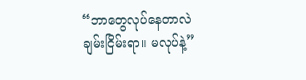“ဘာတွေလုပ်နေတာလဲ ချမ်းငြိမ်းရာ။ မလုပ်နဲ့”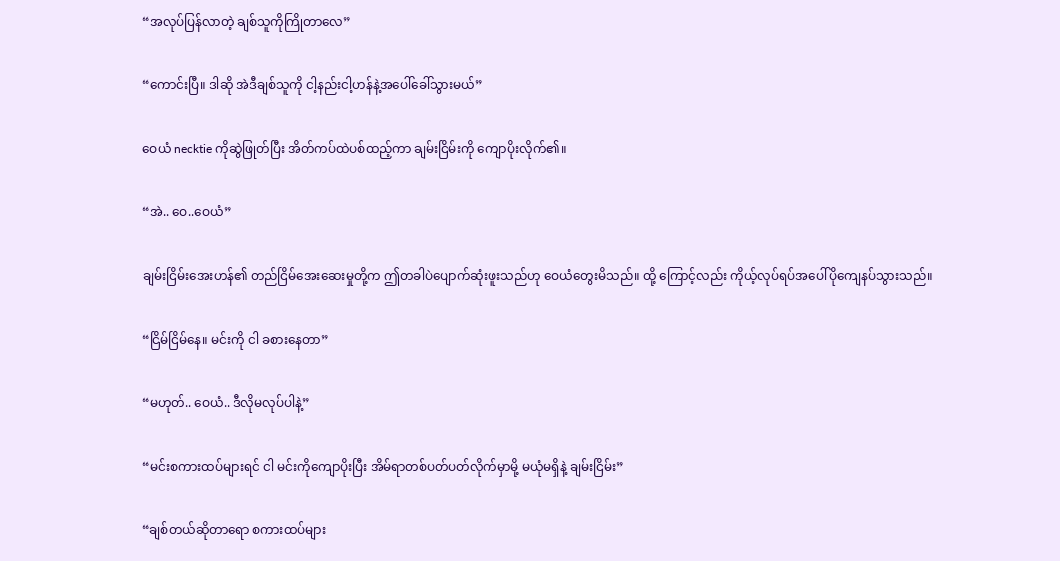“အလုပ်ပြန်လာတဲ့ ချစ်သူကိုကြိုတာလေ”

“ကောင်းပြီ။ ဒါဆို အဲဒီချစ်သူကို ငါ့နည်းငါ့ဟန်နဲ့အပေါ်ခေါ်သွားမယ်”

ဝေယံ necktie ကိုဆွဲဖြုတ်ပြီး အိတ်ကပ်ထဲပစ်ထည့်ကာ ချမ်းငြိမ်းကို ကျောပိုးလိုက်၏။

“အဲ.. ဝေ..ဝေယံ”

ချမ်းငြိမ်းအေးဟန်၏ တည်ငြိမ်အေးဆေးမှုတို့က ဤတခါပဲပျောက်ဆုံးဖူးသည်ဟု ဝေယံတွေးမိသည်။ ထို့ ကြောင့်လည်း ကိုယ့်လုပ်ရပ်အပေါ်ပိုကျေနပ်သွားသည်။

“ငြိမ်ငြိမ်နေ။ မင်းကို ငါ ခစားနေတာ”

“မဟုတ်.. ဝေယံ.. ဒီလိုမလုပ်ပါနဲ့”

“မင်းစကားထပ်များရင် ငါ မင်းကိုကျောပိုးပြီး အိမ်ရာတစ်ပတ်ပတ်လိုက်မှာမို့ မယုံမရှိနဲ့ ချမ်းငြိမ်း”

“ချစ်တယ်ဆိုတာရော စကားထပ်များ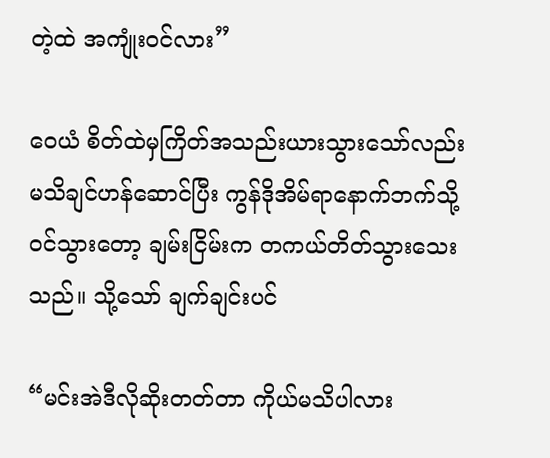တဲ့ထဲ အကျုံးဝင်လား”

ဝေယံ စိတ်ထဲမှကြိတ်အသည်းယားသွားသော်လည်း မသိချင်ဟန်ဆောင်ပြီး ကွန်ဒိုအိမ်ရာနောက်ဘက်သို့ ဝင်သွားတော့ ချမ်းငြိမ်းက တကယ်တိတ်သွားသေးသည်။ သို့သော် ချက်ချင်းပင်

“မင်းအဲဒီလိုဆိုးတတ်တာ ကိုယ်မသိပါလား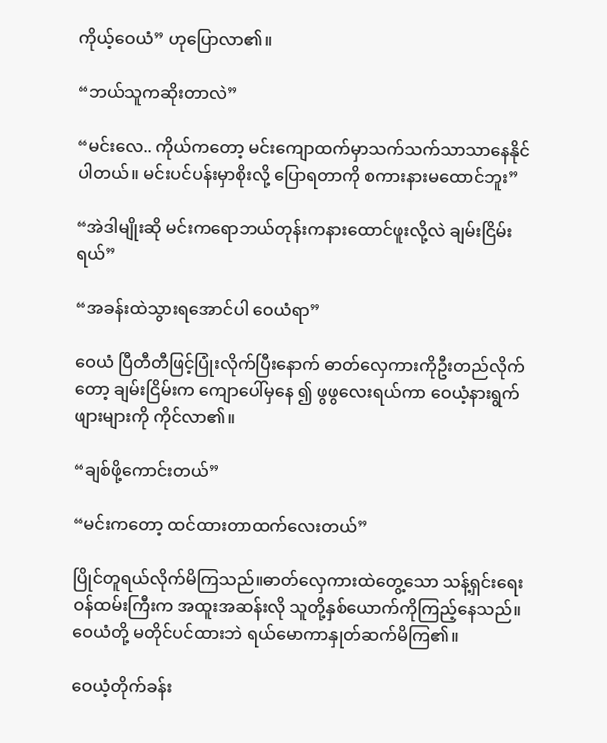ကိုယ့်ဝေယံ” ဟုပြောလာ၏။

“ဘယ်သူကဆိုးတာလဲ”

“မင်းလေ.. ကိုယ်ကတော့ မင်းကျောထက်မှာသက်သက်သာသာနေနိုင်ပါတယ်။ မင်းပင်ပန်းမှာစိုးလို့ ပြောရတာကို စကားနားမထောင်ဘူး”

“အဲဒါမျိုးဆို မင်းကရောဘယ်တုန်းကနားထောင်ဖူးလို့လဲ ချမ်းငြိမ်းရယ်”

“အခန်းထဲသွားရအောင်ပါ ဝေယံရာ”

ဝေယံ ပြီတီတီဖြင့်ပြုံးလိုက်ပြီးနောက် ဓာတ်လှေကားကိုဦးတည်လိုက်တော့ ချမ်းငြိမ်းက ကျောပေါ်မှနေ ၍ ဖွဖွလေးရယ်ကာ ဝေယံ့နားရွက်ဖျားများကို ကိုင်လာ၏။

“ချစ်ဖို့ကောင်းတယ်”

“မင်းကတော့ ထင်ထားတာထက်လေးတယ်”

ပြိုင်တူရယ်လိုက်မိကြသည်။ဓာတ်လှေကားထဲတွေ့သော သန့်ရှင်းရေးဝန်ထမ်းကြီးက အထူးအဆန်းလို သူတို့နှစ်ယောက်ကိုကြည့်နေသည်။ ဝေယံတို့ မတိုင်ပင်ထားဘဲ ရယ်မောကာနှုတ်ဆက်မိကြ၏။

ဝေယံ့တိုက်ခန်း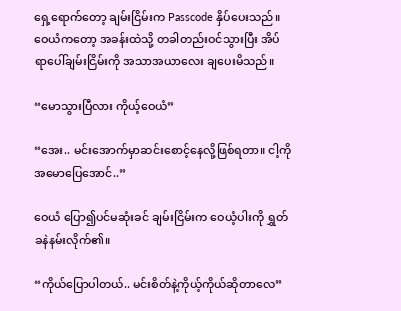ရှေ့ရောက်တော့ ချမ်းငြိမ်းက Passcode နှိပ်ပေးသည်။ ဝေယံကတော့ အခန်းထဲသို့ တခါတည်းဝင်သွားပြီး အိပ်ရာပေါ်ချမ်းငြိမ်းကို အသာအယာလေး ချပေးမိသည်။

“မောသွားပြီလား ကိုယ့်ဝေယံ”

“အေး.. မင်းအောက်မှာဆင်းစောင့်နေလို့ဖြစ်ရတာ။ ငါ့ကိုအမောပြေအောင်..”

ဝေယံ ပြော၍ပင်မဆုံးခင် ချမ်းငြိမ်းက ဝေယံ့ပါးကို ရွှတ်ခနဲနမ်းလိုက်၏။

“ကိုယ်ပြောပါတယ်.. မင်းစိတ်နဲ့ကိုယ့်ကိုယ်ဆိုတာလေ”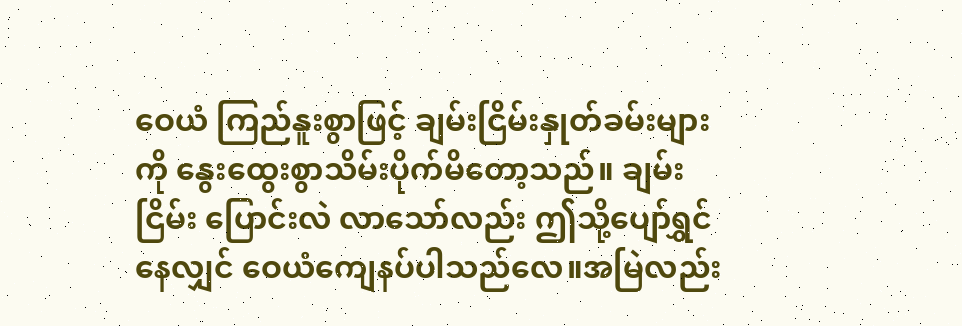ဝေယံ ကြည်နူးစွာဖြင့် ချမ်းငြိမ်းနှုတ်ခမ်းများကို နွေးထွေးစွာသိမ်းပိုက်မိတော့သည်။ ချမ်းငြိမ်း ပြောင်းလဲ လာသော်လည်း ဤသို့ပျော်ရွှင်နေလျှင် ဝေယံကျေနပ်ပါသည်လေ။အမြဲလည်း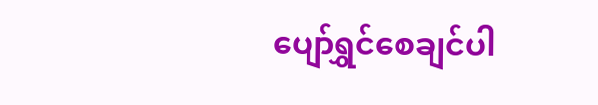ပျော်ရွှင်စေချင်ပါ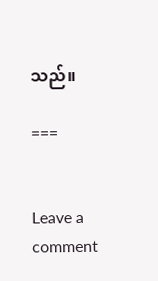သည်။

===


Leave a comment